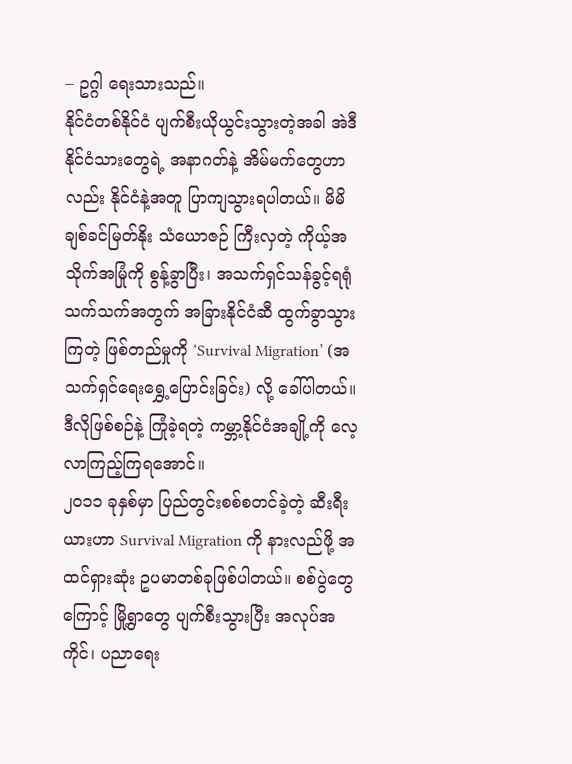– ဥဂ္ဂါ ရေးသားသည်။
နိုင်ငံတစ်နိုင်ငံ ပျက်စီးယိုယွင်းသွားတဲ့အခါ အဲဒီနိုင်ငံသားတွေရဲ့ အနာဂတ်နဲ့ အိမ်မက်တွေဟာလည်း နိုင်ငံနဲ့အတူ ပြာကျသွားရပါတယ်။ မိမိချစ်ခင်မြတ်နိုး သံယောဇဉ် ကြီးလှတဲ့ ကိုယ့်အသိုက်အမြုံကို စွန့်ခွာပြီး၊ အသက်ရှင်သန်ခွင့်ရရုံ သက်သက်အတွက် အခြားနိုင်ငံဆီ ထွက်ခွာသွားကြတဲ့ ဖြစ်တည်မှုကို ‘Survival Migration’ (အသက်ရှင်ရေးရွှေ့ပြောင်းခြင်း) လို့ ခေါ်ပါတယ်။
ဒီလိုဖြစ်စဉ်နဲ့ ကြုံခဲ့ရတဲ့ ကမ္ဘာ့နိုင်ငံအချို့ကို လေ့လာကြည့်ကြရအောင်။
၂၀၁၁ ခုနှစ်မှာ ပြည်တွင်းစစ်စတင်ခဲ့တဲ့ ဆီးရီးယားဟာ Survival Migration ကို နားလည်ဖို့ အထင်ရှားဆုံး ဥပမာတစ်ခုဖြစ်ပါတယ်။ စစ်ပွဲတွေကြောင့် မြို့ရွာတွေ ပျက်စီးသွားပြီး အလုပ်အကိုင်၊ ပညာရေး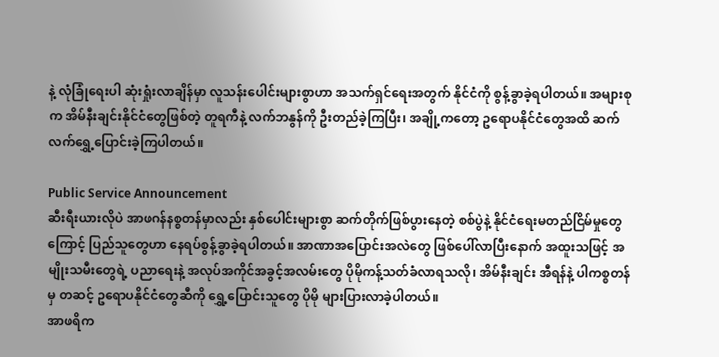နဲ့ လုံခြုံရေးပါ ဆုံးရှုံးလာချိန်မှာ လူသန်းပေါင်းများစွာဟာ အသက်ရှင်ရေးအတွက် နိုင်ငံကို စွန့်ခွာခဲ့ရပါတယ်။ အများစုက အိမ်နီးချင်းနိုင်ငံတွေဖြစ်တဲ့ တူရကီနဲ့ လက်ဘနွန်ကို ဦးတည်ခဲ့ကြပြီး၊ အချို့ကတော့ ဥရောပနိုင်ငံတွေအထိ ဆက်လက်ရွှေ့ပြောင်းခဲ့ကြပါတယ်။

Public Service Announcement
ဆီးရီးယားလိုပဲ အာဖဂန်နစ္စတန်မှာလည်း နှစ်ပေါင်းများစွာ ဆက်တိုက်ဖြစ်ပွားနေတဲ့ စစ်ပွဲနဲ့ နိုင်ငံရေးမတည်ငြိမ်မှုတွေကြောင့် ပြည်သူတွေဟာ နေရပ်စွန့်ခွာခဲ့ရပါတယ်။ အာဏာအပြောင်းအလဲတွေ ဖြစ်ပေါ်လာပြီးနောက် အထူးသဖြင့် အမျိုးသမီးတွေရဲ့ ပညာရေးနဲ့ အလုပ်အကိုင်အခွင့်အလမ်းတွေ ပိုမိုကန့်သတ်ခံလာရသလို၊ အိမ်နီးချင်း အီရန်နဲ့ ပါကစ္စတန်မှ တဆင့် ဥရောပနိုင်ငံတွေဆီကို ရွှေ့ပြောင်းသူတွေ ပိုမို များပြားလာခဲ့ပါတယ်။
အာဖရိက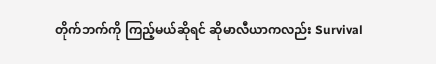တိုက်ဘက်ကို ကြည့်မယ်ဆိုရင် ဆိုမာလီယာကလည်း Survival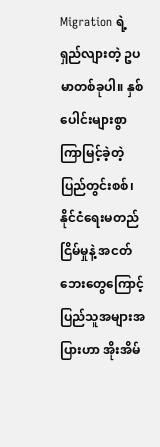Migration ရဲ့ ရှည်လျားတဲ့ ဥပမာတစ်ခုပါ။ နှစ်ပေါင်းများစွာ ကြာမြင့်ခဲ့တဲ့ ပြည်တွင်းစစ်၊ နိုင်ငံရေးမတည်ငြိမ်မှုနဲ့ အငတ်ဘေးတွေကြောင့် ပြည်သူအများအပြားဟာ အိုးအိမ်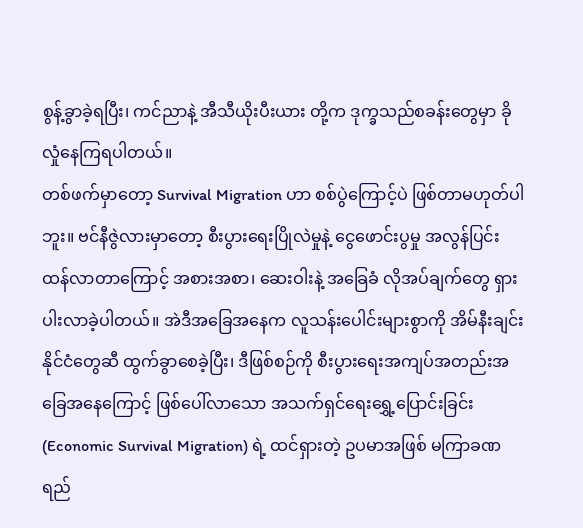စွန့်ခွာခဲ့ရပြီး၊ ကင်ညာနဲ့ အီသီယိုးပီးယား တို့က ဒုက္ခသည်စခန်းတွေမှာ ခိုလှုံနေကြရပါတယ်။
တစ်ဖက်မှာတော့ Survival Migration ဟာ စစ်ပွဲကြောင့်ပဲ ဖြစ်တာမဟုတ်ပါဘူး။ ဗင်နီဇွဲလားမှာတော့ စီးပွားရေးပြိုလဲမှုနဲ့ ငွေဖောင်းပွမှု အလွန်ပြင်းထန်လာတာကြောင့် အစားအစာ၊ ဆေးဝါးနဲ့ အခြေခံ လိုအပ်ချက်တွေ ရှားပါးလာခဲ့ပါတယ်။ အဲဒီအခြေအနေက လူသန်းပေါင်းများစွာကို အိမ်နီးချင်း နိုင်ငံတွေဆီ ထွက်ခွာစေခဲ့ပြီး၊ ဒီဖြစ်စဉ်ကို စီးပွားရေးအကျပ်အတည်းအခြေအနေကြောင့် ဖြစ်ပေါ်လာသော အသက်ရှင်ရေးရွှေ့ပြောင်းခြင်း (Economic Survival Migration) ရဲ့ ထင်ရှားတဲ့ ဥပမာအဖြစ် မကြာခဏ ရည်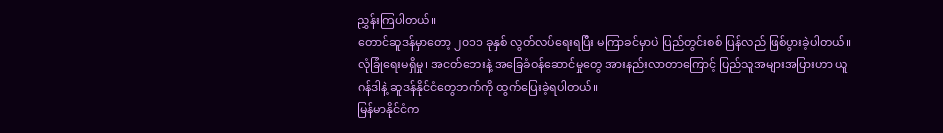ညွှန်းကြပါတယ်။
တောင်ဆူဒန်မှာတော့ ၂၀၁၁ ခုနှစ် လွတ်လပ်ရေးရပြီး မကြာခင်မှာပဲ ပြည်တွင်းစစ် ပြန်လည် ဖြစ်ပွားခဲ့ပါတယ်။ လုံခြုံရေးမရှိမှု၊ အငတ်ဘေးနဲ့ အခြေခံဝန်ဆောင်မှုတွေ အားနည်းလာတာကြောင့် ပြည်သူအများအပြားဟာ ယူဂန်ဒါနဲ့ ဆူဒန်နိုင်ငံတွေဘက်ကို ထွက်ပြေးခဲ့ရပါတယ်။
မြန်မာနိုင်ငံက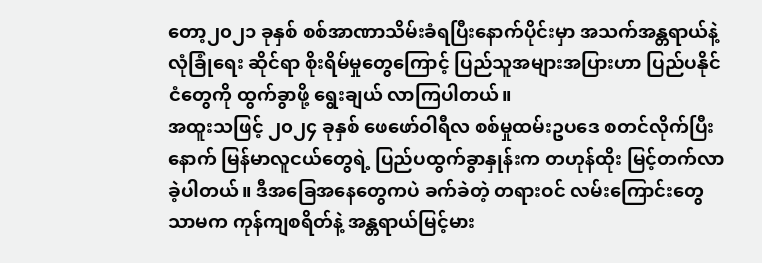တော့၂၀၂၁ ခုနှစ် စစ်အာဏာသိမ်းခံရပြီးနောက်ပိုင်းမှာ အသက်အန္တရာယ်နဲ့ လုံခြုံရေး ဆိုင်ရာ စိုးရိမ်မှုတွေကြောင့် ပြည်သူအများအပြားဟာ ပြည်ပနိုင်ငံတွေကို ထွက်ခွာဖို့ ရွေးချယ် လာကြပါတယ်။
အထူးသဖြင့် ၂၀၂၄ ခုနှစ် ဖေဖော်ဝါရီလ စစ်မှုထမ်းဥပဒေ စတင်လိုက်ပြီးနောက် မြန်မာလူငယ်တွေရဲ့ ပြည်ပထွက်ခွာနှုန်းက တဟုန်ထိုး မြင့်တက်လာခဲ့ပါတယ်။ ဒီအခြေအနေတွေကပဲ ခက်ခဲတဲ့ တရားဝင် လမ်းကြောင်းတွေသာမက ကုန်ကျစရိတ်နဲ့ အန္တရာယ်မြင့်မား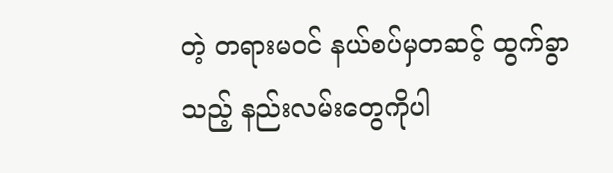တဲ့ တရားမဝင် နယ်စပ်မှတဆင့် ထွက်ခွာသည့် နည်းလမ်းတွေကိုပါ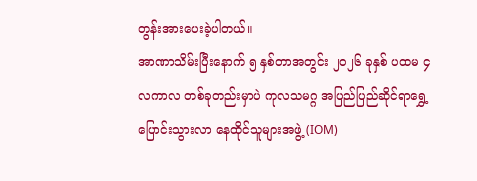တွန်းအားပေးခဲ့ပါတယ်။
အာဏာသိမ်းပြီးနောက် ၅ နှစ်တာအတွင်း ၂၀၂၆ ခုနှစ် ပထမ ၄ လကာလ တစ်ခုတည်းမှာပဲ ကုလသမဂ္ဂ အပြည်ပြည်ဆိုင်ရာရွှေ့ပြောင်းသွားလာ နေထိုင်သူများအဖွဲ့ (IOM)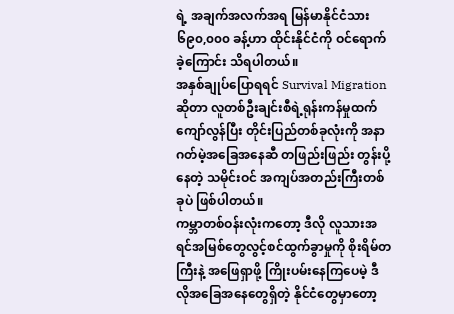ရဲ့ အချက်အလက်အရ မြန်မာနိုင်ငံသား ၆၉၀,၀၀၀ ခန့်ဟာ ထိုင်းနိုင်ငံကို ဝင်ရောက်ခဲ့ကြောင်း သိရပါတယ်။
အနှစ်ချုပ်ပြောရရင် Survival Migration ဆိုတာ လူတစ်ဦးချင်းစီရဲ့ရုန်းကန်မှုထက် ကျော်လွန်ပြီး တိုင်းပြည်တစ်ခုလုံးကို အနာဂတ်မဲ့အခြေအနေဆီ တဖြည်းဖြည်း တွန်းပို့နေတဲ့ သမိုင်းဝင် အကျပ်အတည်းကြီးတစ်ခုပဲ ဖြစ်ပါတယ်။
ကမ္ဘာတစ်ဝန်းလုံးကတော့ ဒီလို လူသားအရင်အမြစ်တွေလွင့်စင်ထွက်ခွာမှုကို စိုးရိမ်တကြီးနဲ့ အဖြေရှာဖို့ ကြိုးပမ်းနေကြပေမဲ့ ဒီလိုအခြေအနေတွေရှိတဲ့ နိုင်ငံတွေမှာတော့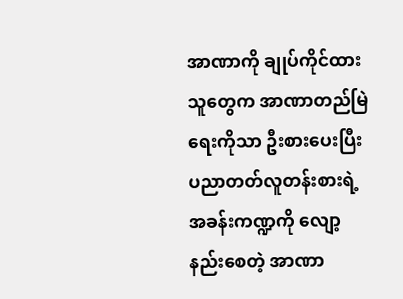အာဏာကို ချုပ်ကိုင်ထားသူတွေက အာဏာတည်မြဲရေးကိုသာ ဦးစားပေးပြီး ပညာတတ်လူတန်းစားရဲ့ အခန်းကဏ္ဍကို လျော့နည်းစေတဲ့ အာဏာ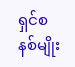ရှင်စနစ်မျိုး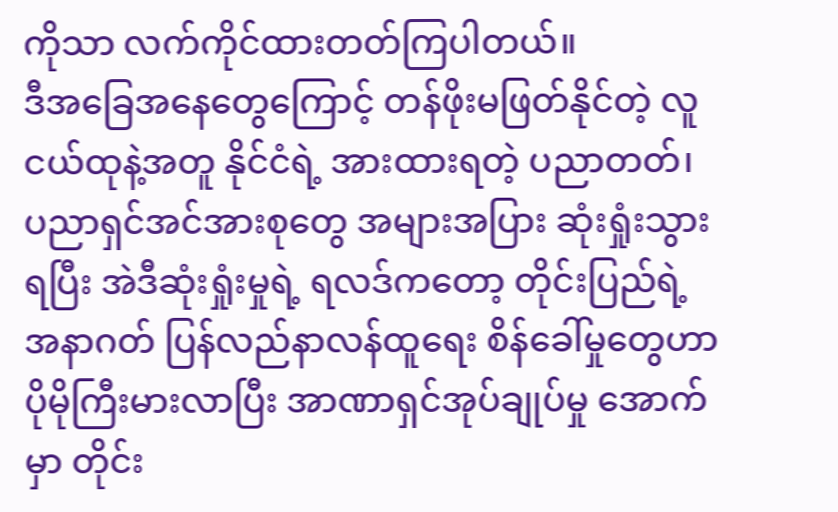ကိုသာ လက်ကိုင်ထားတတ်ကြပါတယ်။
ဒီအခြေအနေတွေကြောင့် တန်ဖိုးမဖြတ်နိုင်တဲ့ လူငယ်ထုနဲ့အတူ နိုင်ငံရဲ့ အားထားရတဲ့ ပညာတတ်၊ ပညာရှင်အင်အားစုတွေ အများအပြား ဆုံးရှုံးသွားရပြီး အဲဒီဆုံးရှုံးမှုရဲ့ ရလဒ်ကတော့ တိုင်းပြည်ရဲ့ အနာဂတ် ပြန်လည်နာလန်ထူရေး စိန်ခေါ်မှုတွေဟာ ပိုမိုကြီးမားလာပြီး အာဏာရှင်အုပ်ချုပ်မှု အောက်မှာ တိုင်း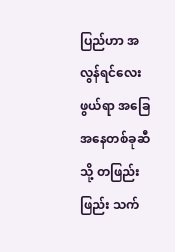ပြည်ဟာ အလွန်ရင်လေးဖွယ်ရာ အခြေအနေတစ်ခုဆီသို့ တဖြည်းဖြည်း သက်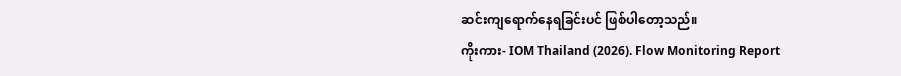ဆင်းကျရောက်နေရခြင်းပင် ဖြစ်ပါတော့သည်။
ကိုးကား- IOM Thailand (2026). Flow Monitoring Report